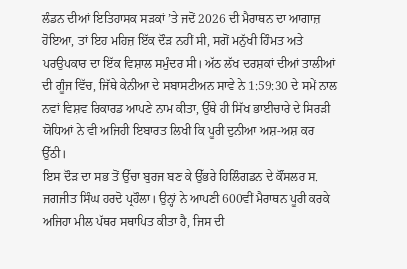ਲੰਡਨ ਦੀਆਂ ਇਤਿਹਾਸਕ ਸੜਕਾਂ ’ਤੇ ਜਦੋਂ 2026 ਦੀ ਮੈਰਾਥਨ ਦਾ ਆਗਾਜ਼ ਹੋਇਆ, ਤਾਂ ਇਹ ਮਹਿਜ਼ ਇੱਕ ਦੌੜ ਨਹੀਂ ਸੀ, ਸਗੋਂ ਮਨੁੱਖੀ ਹਿੰਮਤ ਅਤੇ ਪਰਉਪਕਾਰ ਦਾ ਇੱਕ ਵਿਸ਼ਾਲ ਸਮੁੰਦਰ ਸੀ। ਅੱਠ ਲੱਖ ਦਰਸ਼ਕਾਂ ਦੀਆਂ ਤਾਲੀਆਂ ਦੀ ਗੂੰਜ ਵਿੱਚ, ਜਿੱਥੇ ਕੇਨੀਆ ਦੇ ਸਬਾਸਟੀਅਨ ਸਾਵੇ ਨੇ 1:59:30 ਦੇ ਸਮੇਂ ਨਾਲ ਨਵਾਂ ਵਿਸ਼ਵ ਰਿਕਾਰਡ ਆਪਣੇ ਨਾਮ ਕੀਤਾ, ਉੱਥੇ ਹੀ ਸਿੱਖ ਭਾਈਚਾਰੇ ਦੇ ਸਿਰੜੀ ਯੋਧਿਆਂ ਨੇ ਵੀ ਅਜਿਹੀ ਇਬਾਰਤ ਲਿਖੀ ਕਿ ਪੂਰੀ ਦੁਨੀਆ ਅਸ਼-ਅਸ਼ ਕਰ ਉੱਠੀ।
ਇਸ ਦੌੜ ਦਾ ਸਭ ਤੋਂ ਉੱਚਾ ਬੁਰਜ ਬਣ ਕੇ ਉੱਭਰੇ ਹਿਲਿੰਗਡਨ ਦੇ ਕੌਂਸਲਰ ਸ. ਜਗਜੀਤ ਸਿੰਘ ਹਰਦੋ ਪ੍ਰਹੌਲਾ। ਉਨ੍ਹਾਂ ਨੇ ਆਪਣੀ 600ਵੀਂ ਮੈਰਾਥਨ ਪੂਰੀ ਕਰਕੇ ਅਜਿਹਾ ਮੀਲ ਪੱਥਰ ਸਥਾਪਿਤ ਕੀਤਾ ਹੈ, ਜਿਸ ਦੀ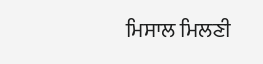ਮਿਸਾਲ ਮਿਲਣੀ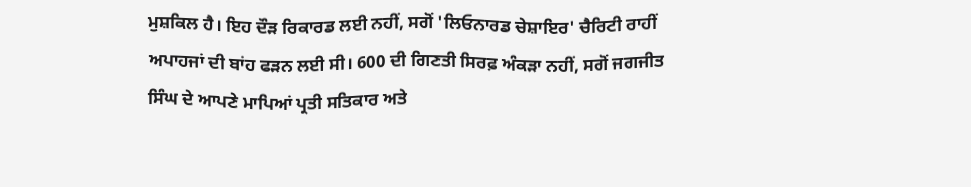ਮੁਸ਼ਕਿਲ ਹੈ। ਇਹ ਦੌੜ ਰਿਕਾਰਡ ਲਈ ਨਹੀਂ, ਸਗੋਂ 'ਲਿਓਨਾਰਡ ਚੇਸ਼ਾਇਰ' ਚੈਰਿਟੀ ਰਾਹੀਂ ਅਪਾਹਜਾਂ ਦੀ ਬਾਂਹ ਫੜਨ ਲਈ ਸੀ। 600 ਦੀ ਗਿਣਤੀ ਸਿਰਫ਼ ਅੰਕੜਾ ਨਹੀਂ, ਸਗੋਂ ਜਗਜੀਤ ਸਿੰਘ ਦੇ ਆਪਣੇ ਮਾਪਿਆਂ ਪ੍ਰਤੀ ਸਤਿਕਾਰ ਅਤੇ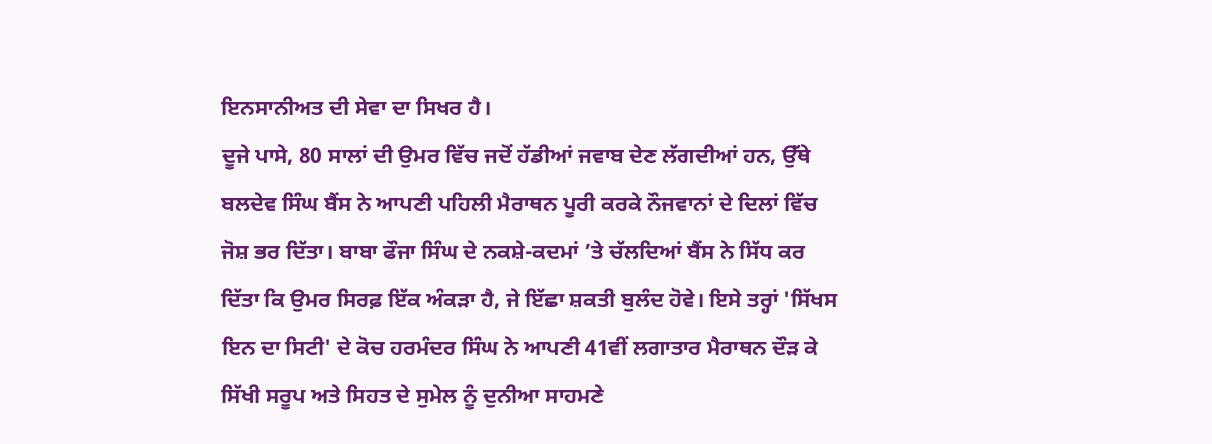ਇਨਸਾਨੀਅਤ ਦੀ ਸੇਵਾ ਦਾ ਸਿਖਰ ਹੈ।
ਦੂਜੇ ਪਾਸੇ, 80 ਸਾਲਾਂ ਦੀ ਉਮਰ ਵਿੱਚ ਜਦੋਂ ਹੱਡੀਆਂ ਜਵਾਬ ਦੇਣ ਲੱਗਦੀਆਂ ਹਨ, ਉੱਥੇ ਬਲਦੇਵ ਸਿੰਘ ਬੈਂਸ ਨੇ ਆਪਣੀ ਪਹਿਲੀ ਮੈਰਾਥਨ ਪੂਰੀ ਕਰਕੇ ਨੌਜਵਾਨਾਂ ਦੇ ਦਿਲਾਂ ਵਿੱਚ ਜੋਸ਼ ਭਰ ਦਿੱਤਾ। ਬਾਬਾ ਫੌਜਾ ਸਿੰਘ ਦੇ ਨਕਸ਼ੇ-ਕਦਮਾਂ ’ਤੇ ਚੱਲਦਿਆਂ ਬੈਂਸ ਨੇ ਸਿੱਧ ਕਰ ਦਿੱਤਾ ਕਿ ਉਮਰ ਸਿਰਫ਼ ਇੱਕ ਅੰਕੜਾ ਹੈ, ਜੇ ਇੱਛਾ ਸ਼ਕਤੀ ਬੁਲੰਦ ਹੋਵੇ। ਇਸੇ ਤਰ੍ਹਾਂ 'ਸਿੱਖਸ ਇਨ ਦਾ ਸਿਟੀ' ਦੇ ਕੋਚ ਹਰਮੰਦਰ ਸਿੰਘ ਨੇ ਆਪਣੀ 41ਵੀਂ ਲਗਾਤਾਰ ਮੈਰਾਥਨ ਦੌੜ ਕੇ ਸਿੱਖੀ ਸਰੂਪ ਅਤੇ ਸਿਹਤ ਦੇ ਸੁਮੇਲ ਨੂੰ ਦੁਨੀਆ ਸਾਹਮਣੇ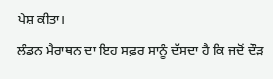ਪੇਸ਼ ਕੀਤਾ।
ਲੰਡਨ ਮੈਰਾਥਨ ਦਾ ਇਹ ਸਫ਼ਰ ਸਾਨੂੰ ਦੱਸਦਾ ਹੈ ਕਿ ਜਦੋਂ ਦੌੜ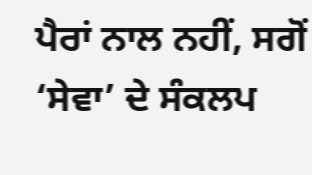ਪੈਰਾਂ ਨਾਲ ਨਹੀਂ, ਸਗੋਂ ‘ਸੇਵਾ’ ਦੇ ਸੰਕਲਪ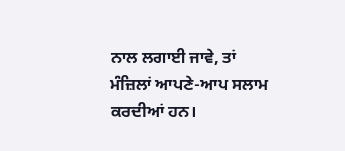ਨਾਲ ਲਗਾਈ ਜਾਵੇ, ਤਾਂ ਮੰਜ਼ਿਲਾਂ ਆਪਣੇ-ਆਪ ਸਲਾਮ ਕਰਦੀਆਂ ਹਨ।